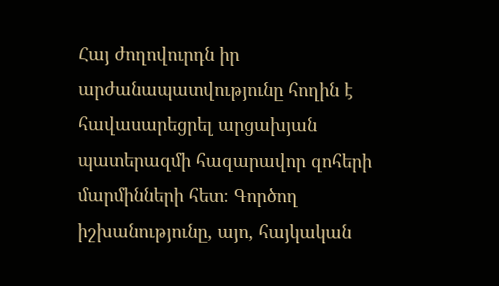Հայ ժողովուրդն իր արժանապատվությունը հողին է հավասարեցրել արցախյան պատերազմի հազարավոր զոհերի մարմինների հետ։ Գործող իշխանությունը, այո, հայկական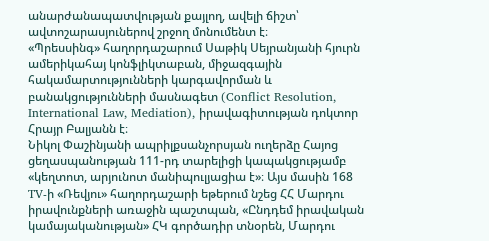անարժանապատվության քայլող, ավելի ճիշտ՝ ավտոշարասյուներով շրջող մոնումենտ է։
«Պրեսսինգ» հաղորդաշարում Սաթիկ Սեյրանյանի հյուրն ամերիկահայ կոնֆլիկտաբան, միջազգային հակամարտությունների կարգավորման և բանակցությունների մասնագետ (Conflict Resolution, International Law, Mediation), իրավագիտության դոկտոր Հրայր Բալյանն է։
Նիկոլ Փաշինյանի ապրիլքսանչորսյան ուղերձը Հայոց ցեղասպանության 111-րդ տարելիցի կապակցությամբ «կեղտոտ, արյունոտ մանիպուլյացիա է»։ Այս մասին 168 TV-ի «Ռեվյու» հաղորդաշարի եթերում նշեց ՀՀ Մարդու իրավունքների առաջին պաշտպան, «Ընդդեմ իրավական կամայականության» ՀԿ գործադիր տնօրեն, Մարդու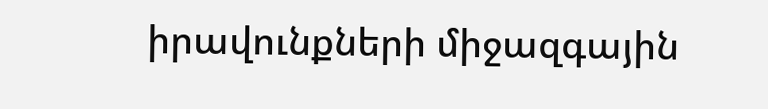իրավունքների միջազգային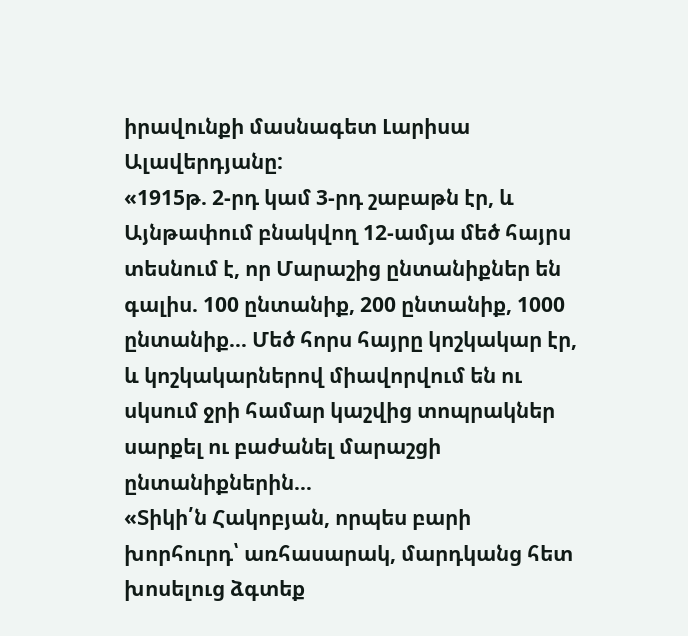իրավունքի մասնագետ Լարիսա Ալավերդյանը:
«1915թ. 2-րդ կամ 3-րդ շաբաթն էր, և Այնթափում բնակվող 12-ամյա մեծ հայրս տեսնում է, որ Մարաշից ընտանիքներ են գալիս. 100 ընտանիք, 200 ընտանիք, 1000 ընտանիք… Մեծ հորս հայրը կոշկակար էր, և կոշկակարներով միավորվում են ու սկսում ջրի համար կաշվից տոպրակներ սարքել ու բաժանել մարաշցի ընտանիքներին…
«Տիկի՛ն Հակոբյան, որպես բարի խորհուրդ՝ առհասարակ, մարդկանց հետ խոսելուց ձգտեք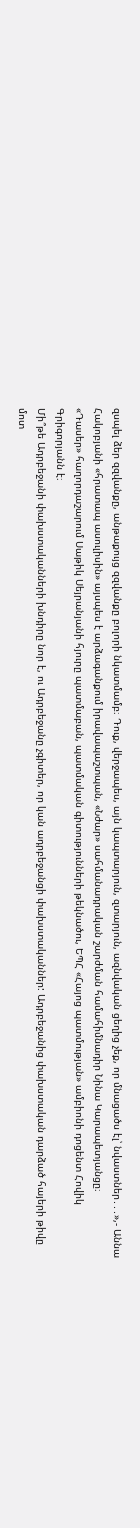զսպել ձեր զզվանքը, անթաքույց զզվանքը բոլորի նկատմամբ։ Դուք, վերջապես, այն կապտարյուն, զտարյուն, ազնվական ցեղից չեք, որ մնացածս էլ՝ նվաստներ․․․»,- Աննա Հակոբյանի «հրատապ ասուլիսին» այսպես է արձագանքում իրավապաշտպան, «Նժար» սահմանադրական շարժման համահիմնադիր Նինա Կարապետյանցը։
«Դասեր» հաղորդաշարում Սաթիկ Սեյրանյանի հյուրը պատմաբան, պատմական գիտությունների թեկնածու, ԵՊՀ «Հայոց պատմության» ամբիոնի դոցենտ Հովիկ Գրիգորյանն է։
Մի՞թե Ադրբեջանի փախստականների խնդիրը նոր է, ու Ադրբեջանը չգիտեր, որ կան ադրբեջանցի փախստականներ: Ադրբեջանից փախստական դարձած հայերի թիվը մոտ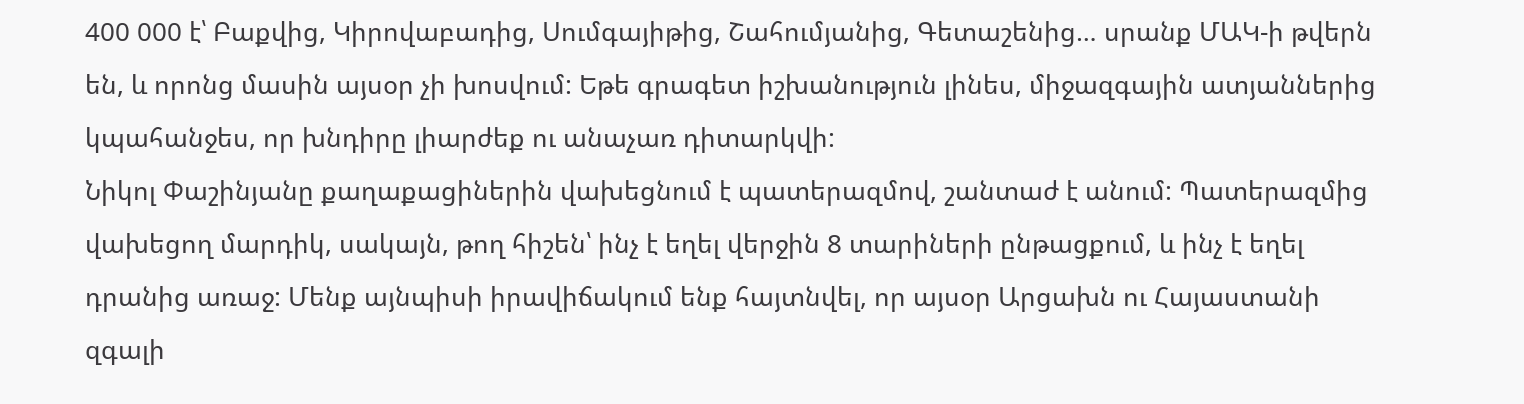400 000 է՝ Բաքվից, Կիրովաբադից, Սումգայիթից, Շահումյանից, Գետաշենից… սրանք ՄԱԿ-ի թվերն են, և որոնց մասին այսօր չի խոսվում: Եթե գրագետ իշխանություն լինես, միջազգային ատյաններից կպահանջես, որ խնդիրը լիարժեք ու անաչառ դիտարկվի:
Նիկոլ Փաշինյանը քաղաքացիներին վախեցնում է պատերազմով, շանտաժ է անում: Պատերազմից վախեցող մարդիկ, սակայն, թող հիշեն՝ ինչ է եղել վերջին 8 տարիների ընթացքում, և ինչ է եղել դրանից առաջ: Մենք այնպիսի իրավիճակում ենք հայտնվել, որ այսօր Արցախն ու Հայաստանի զգալի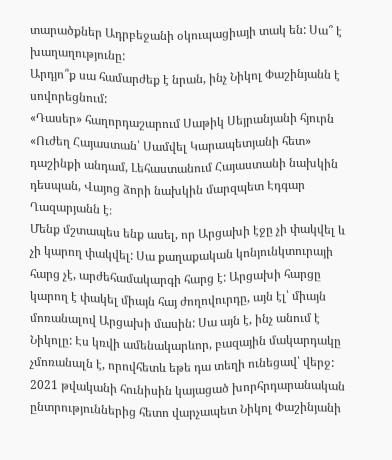տարածքներ Ադրբեջանի օկուպացիայի տակ են: Սա՞ է խաղաղությունը:
Արդյո՞ք սա համարժեք է նրան, ինչ Նիկոլ Փաշինյանն է սովորեցնում:
«Դասեր» հաղորդաշարում Սաթիկ Սեյրանյանի հյուրն «Ուժեղ Հայաստան՝ Սամվել Կարապետյանի հետ» դաշինքի անդամ, Լեհաստանում Հայաստանի նախկին դեսպան, Վայոց ձորի նախկին մարզպետ Էդգար Ղազարյանն է։
Մենք մշտապես ենք ասել, որ Արցախի էջը չի փակվել և չի կարող փակվել: Սա քաղաքական կոնյունկտուրայի հարց չէ, արժեհամակարգի հարց է: Արցախի հարցը կարող է փակել միայն հայ ժողովուրդը, այն էլ՝ միայն մոռանալով Արցախի մասին: Սա այն է, ինչ անում է Նիկոլը: Էս կռվի ամենակարևոր, բազային մակարդակը չմոռանալն է, որովհետև եթե դա տեղի ունեցավ՝ վերջ:
2021 թվականի հունիսին կայացած խորհրդարանական ընտրություններից հետո վարչապետ Նիկոլ Փաշինյանի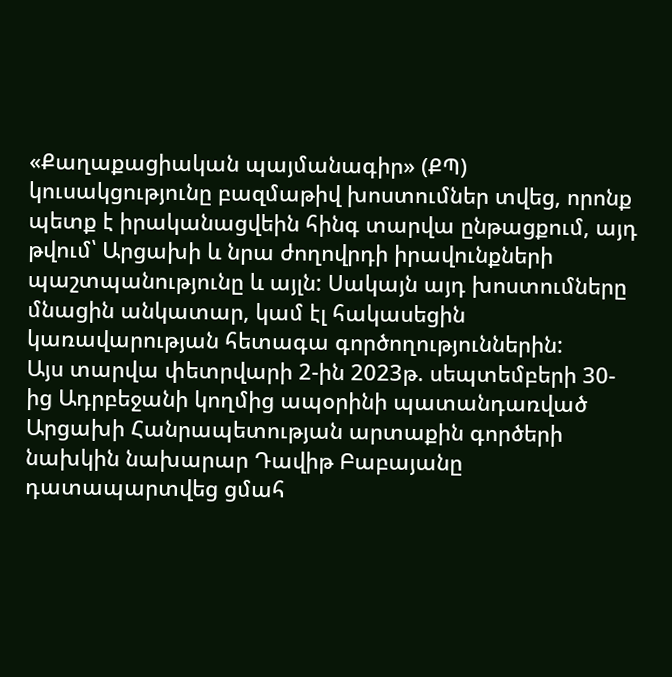«Քաղաքացիական պայմանագիր» (ՔՊ) կուսակցությունը բազմաթիվ խոստումներ տվեց, որոնք պետք է իրականացվեին հինգ տարվա ընթացքում, այդ թվում՝ Արցախի և նրա ժողովրդի իրավունքների պաշտպանությունը և այլն: Սակայն այդ խոստումները մնացին անկատար, կամ էլ հակասեցին կառավարության հետագա գործողություններին:
Այս տարվա փետրվարի 2-ին 2023թ. սեպտեմբերի 30-ից Ադրբեջանի կողմից ապօրինի պատանդառված Արցախի Հանրապետության արտաքին գործերի նախկին նախարար Դավիթ Բաբայանը դատապարտվեց ցմահ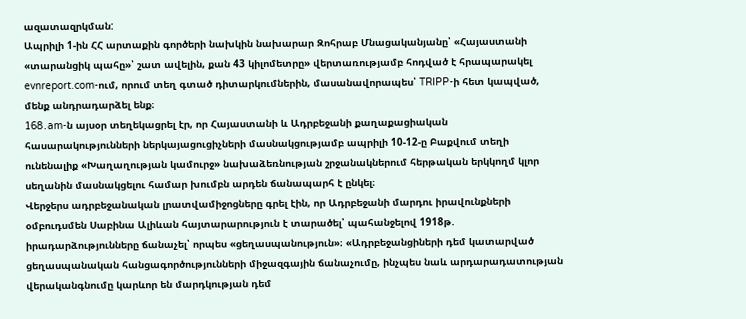ազատազրկման:
Ապրիլի 1-ին ՀՀ արտաքին գործերի նախկին նախարար Զոհրաբ Մնացականյանը՝ «Հայաստանի «տարանցիկ պահը»՝ շատ ավելին, քան 43 կիլոմետրը» վերտառությամբ հոդված է հրապարակել evnreport.com-ում, որում տեղ գտած դիտարկումներին, մասանավորապես՝ TRIPP-ի հետ կապված, մենք անդրադարձել ենք։
168․am-ն այսօր տեղեկացրել էր, որ Հայաստանի և Ադրբեջանի քաղաքացիական հասարակությունների ներկայացուցիչների մասնակցությամբ ապրիլի 10-12-ը Բաքվում տեղի ունենալիք «Խաղաղության կամուրջ» նախաձեռնության շրջանակներում հերթական երկկողմ կլոր սեղանին մասնակցելու համար խումբն արդեն ճանապարհ է ընկել։
Վերջերս ադրբեջանական լրատվամիջոցները գրել էին, որ Ադրբեջանի մարդու իրավունքների օմբուդսմեն Սաբինա Ալիևան հայտարարություն է տարածել՝ պահանջելով 1918թ. իրադարձությունները ճանաչել՝ որպես «ցեղասպանություն»։ «Ադրբեջանցիների դեմ կատարված ցեղասպանական հանցագործությունների միջազգային ճանաչումը, ինչպես նաև արդարադատության վերականգնումը կարևոր են մարդկության դեմ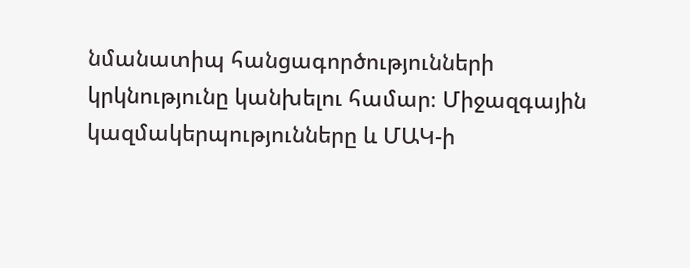նմանատիպ հանցագործությունների կրկնությունը կանխելու համար։ Միջազգային կազմակերպությունները և ՄԱԿ-ի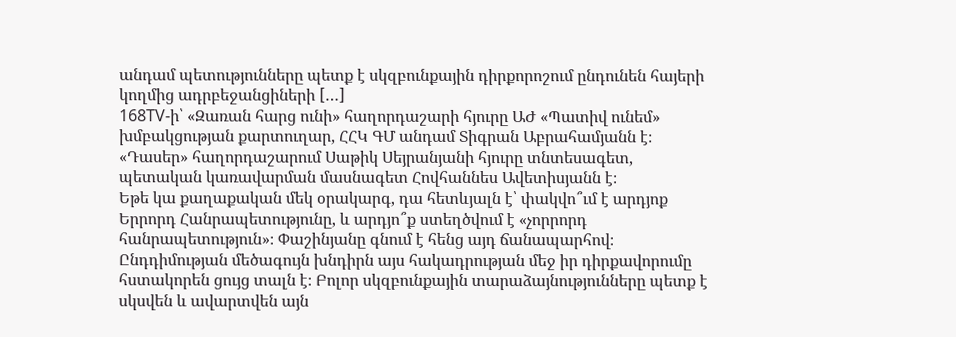անդամ պետությունները պետք է սկզբունքային դիրքորոշում ընդունեն հայերի կողմից ադրբեջանցիների […]
168TV-ի՝ «Զառան հարց ունի» հաղորդաշարի հյուրը ԱԺ «Պատիվ ունեմ» խմբակցության քարտուղար, ՀՀԿ ԳՄ անդամ Տիգրան Աբրահամյանն է։
«Դասեր» հաղորդաշարում Սաթիկ Սեյրանյանի հյուրը տնտեսագետ, պետական կառավարման մասնագետ Հովհաննես Ավետիսյանն է։
Եթե կա քաղաքական մեկ օրակարգ, դա հետևյալն է՝ փակվո՞ւմ է արդյոք Երրորդ Հանրապետությունը, և արդյո՞ք ստեղծվում է «չորրորդ հանրապետություն»։ Փաշինյանը գնում է հենց այդ ճանապարհով։ Ընդդիմության մեծագույն խնդիրն այս հակադրության մեջ իր դիրքավորումը հստակորեն ցույց տալն է։ Բոլոր սկզբունքային տարաձայնությունները պետք է սկսվեն և ավարտվեն այն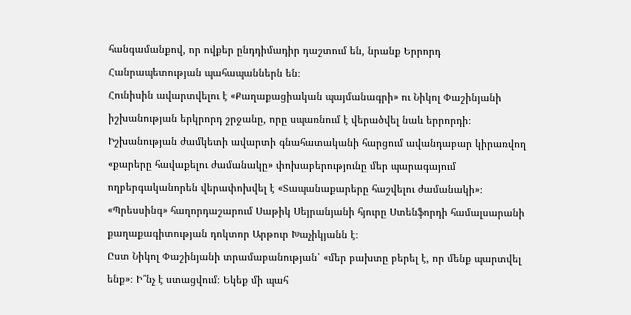հանգամանքով, որ ովքեր ընդդիմադիր դաշտում են, նրանք Երրորդ Հանրապետության պահապաններն են։
Հունիսին ավարտվելու է «Քաղաքացիական պայմանագրի» ու Նիկոլ Փաշինյանի իշխանության երկրորդ շրջանը, որը սպառնում է վերածվել նաև երրորդի։ Իշխանության ժամկետի ավարտի գնահատականի հարցում ավանդաբար կիրառվող «քարերը հավաքելու ժամանակը» փոխաբերությունը մեր պարագայում ողբերգականորեն վերափոխվել է «Տապանաքարերը հաշվելու ժամանակի»։
«Պրեսսինգ» հաղորդաշարում Սաթիկ Սեյրանյանի հյուրը Ստենֆորդի համալսարանի քաղաքագիտության դոկտոր Արթուր Խաչիկյանն է։
Ըստ Նիկոլ Փաշինյանի տրամաբանության՝ «մեր բախտը բերել է, որ մենք պարտվել ենք»։ Ի՞նչ է ստացվում։ Եկեք մի պահ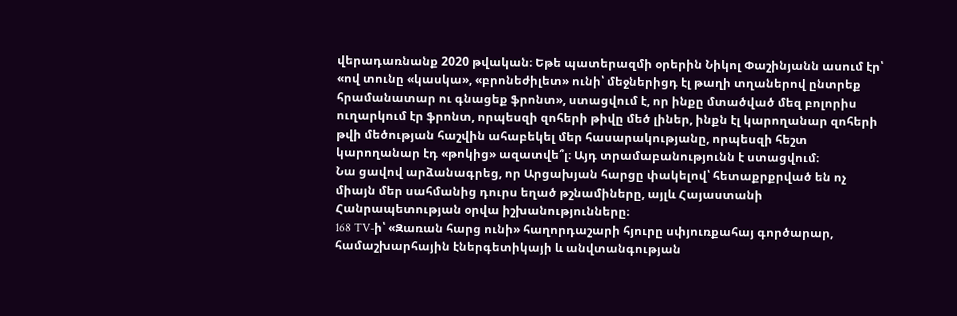վերադառնանք 2020 թվական։ Եթե պատերազմի օրերին Նիկոլ Փաշինյանն ասում էր՝ «ով տունը «կասկա», «բրոնեժիլետ» ունի՝ մեջներիցդ էլ թաղի տղաներով ընտրեք հրամանատար ու գնացեք ֆրոնտ», ստացվում է, որ ինքը մտածված մեզ բոլորիս ուղարկում էր ֆրոնտ, որպեսզի զոհերի թիվը մեծ լիներ, ինքն էլ կարողանար զոհերի թվի մեծության հաշվին ահաբեկել մեր հասարակությանը, որպեսզի հեշտ կարողանար էդ «թոկից» ազատվե՞լ։ Այդ տրամաբանությունն է ստացվում։
Նա ցավով արձանագրեց, որ Արցախյան հարցը փակելով՝ հետաքրքրված են ոչ միայն մեր սահմանից դուրս եղած թշնամիները, այլև Հայաստանի Հանրապետության օրվա իշխանությունները։
168 TV-ի՝ «Զառան հարց ունի» հաղորդաշարի հյուրը սփյուռքահայ գործարար, համաշխարհային էներգետիկայի և անվտանգության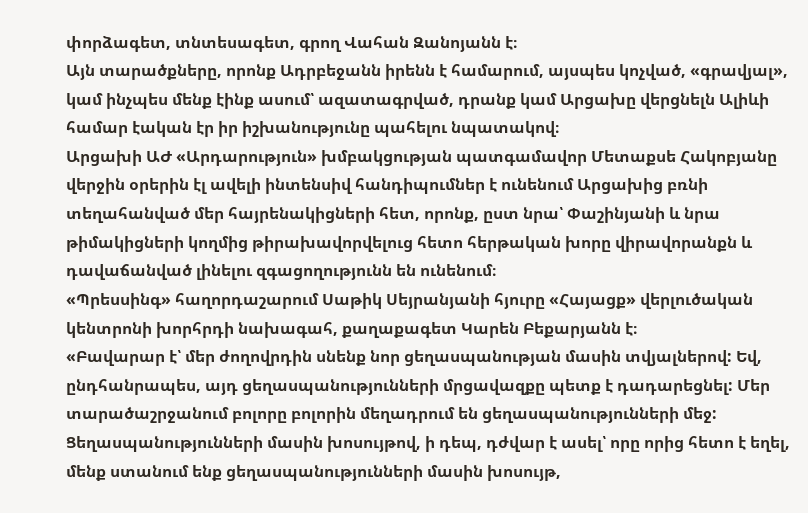փորձագետ, տնտեսագետ, գրող Վահան Զանոյանն է։
Այն տարածքները, որոնք Ադրբեջանն իրենն է համարում, այսպես կոչված, «գրավյալ», կամ ինչպես մենք էինք ասում՝ ազատագրված, դրանք կամ Արցախը վերցնելն Ալիևի համար էական էր իր իշխանությունը պահելու նպատակով։
Արցախի ԱԺ «Արդարություն» խմբակցության պատգամավոր Մետաքսե Հակոբյանը վերջին օրերին էլ ավելի ինտենսիվ հանդիպումներ է ունենում Արցախից բռնի տեղահանված մեր հայրենակիցների հետ, որոնք, ըստ նրա՝ Փաշինյանի և նրա թիմակիցների կողմից թիրախավորվելուց հետո հերթական խորը վիրավորանքն և դավաճանված լինելու զգացողությունն են ունենում։
«Պրեսսինգ» հաղորդաշարում Սաթիկ Սեյրանյանի հյուրը «Հայացք» վերլուծական կենտրոնի խորհրդի նախագահ, քաղաքագետ Կարեն Բեքարյանն է։
«Բավարար է՝ մեր ժողովրդին սնենք նոր ցեղասպանության մասին տվյալներով: Եվ, ընդհանրապես, այդ ցեղասպանությունների մրցավազքը պետք է դադարեցնել: Մեր տարածաշրջանում բոլորը բոլորին մեղադրում են ցեղասպանությունների մեջ: Ցեղասպանությունների մասին խոսույթով, ի դեպ, դժվար է ասել՝ որը որից հետո է եղել, մենք ստանում ենք ցեղասպանությունների մասին խոսույթ,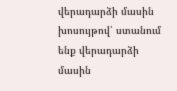վերադարձի մասին խոսույթով՝ ստանում ենք վերադարձի մասին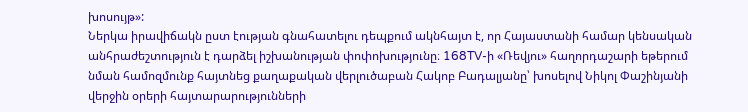խոսույթ»:
Ներկա իրավիճակն ըստ էության գնահատելու դեպքում ակնհայտ է, որ Հայաստանի համար կենսական անհրաժեշտություն է դարձել իշխանության փոփոխությունը։ 168TV-ի «Ռեվյու» հաղորդաշարի եթերում նման համոզմունք հայտնեց քաղաքական վերլուծաբան Հակոբ Բադալյանը՝ խոսելով Նիկոլ Փաշինյանի վերջին օրերի հայտարարությունների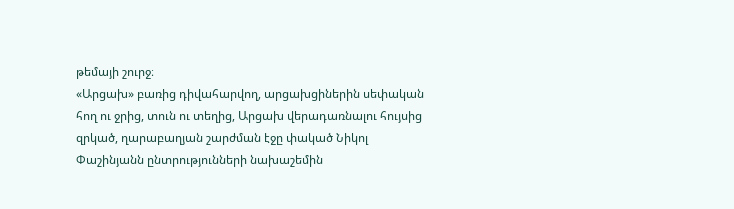թեմայի շուրջ։
«Արցախ» բառից դիվահարվող, արցախցիներին սեփական հող ու ջրից, տուն ու տեղից, Արցախ վերադառնալու հույսից զրկած, ղարաբաղյան շարժման էջը փակած Նիկոլ Փաշինյանն ընտրությունների նախաշեմին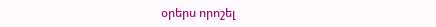օրերս որոշել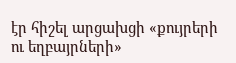էր հիշել արցախցի «քույրերի ու եղբայրների»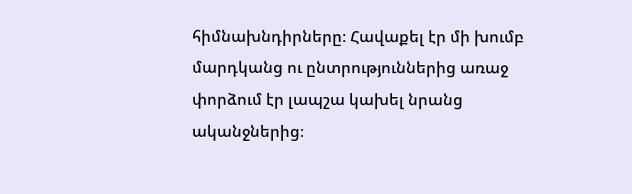հիմնախնդիրները։ Հավաքել էր մի խումբ մարդկանց ու ընտրություններից առաջ փորձում էր լապշա կախել նրանց ականջներից։